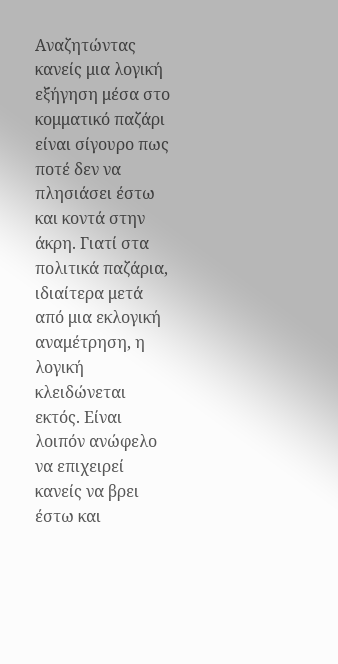Αναζητώντας κανείς μια λογική εξήγηση μέσα στο κομματικό παζάρι είναι σίγουρο πως ποτέ δεν να πλησιάσει έστω και κοντά στην άκρη. Γιατί στα πολιτικά παζάρια, ιδιαίτερα μετά από μια εκλογική αναμέτρηση, η λογική κλειδώνεται εκτός. Είναι λοιπόν ανώφελο να επιχειρεί κανείς να βρει έστω και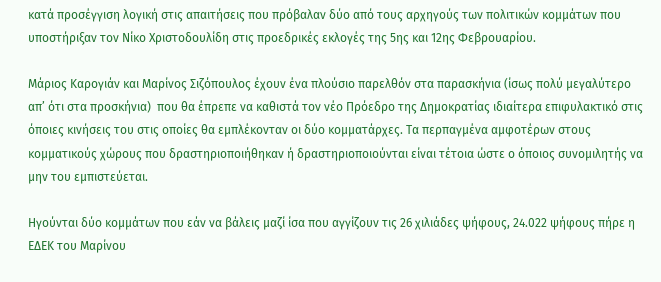κατά προσέγγιση λογική στις απαιτήσεις που πρόβαλαν δύο από τους αρχηγούς των πολιτικών κομμάτων που υποστήριξαν τον Νίκο Χριστοδουλίδη στις προεδρικές εκλογές της 5ης και 12ης Φεβρουαρίου.

Μάριος Καρογιάν και Μαρίνος Σιζόπουλος έχουν ένα πλούσιο παρελθόν στα παρασκήνια (ίσως πολύ μεγαλύτερο απ’ ότι στα προσκήνια)  που θα έπρεπε να καθιστά τον νέο Πρόεδρο της Δημοκρατίας ιδιαίτερα επιφυλακτικό στις όποιες κινήσεις του στις οποίες θα εμπλέκονταν οι δύο κομματάρχες. Τα περπαγμένα αμφοτέρων στους κομματικούς χώρους που δραστηριοποιήθηκαν ή δραστηριοποιούνται είναι τέτοια ώστε ο όποιος συνομιλητής να μην του εμπιστεύεται.

Ηγούνται δύο κομμάτων που εάν να βάλεις μαζί ίσα που αγγίζουν τις 26 χιλιάδες ψήφους, 24.022 ψήφους πήρε η ΕΔΕΚ του Μαρίνου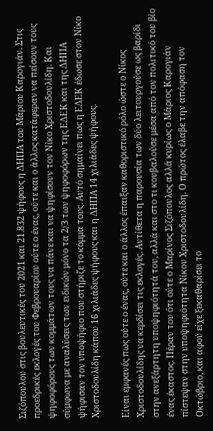Σιζόπουλου στις βουλευτικές του 2021 και 21.832 ψήφους η ΔΗΠΑ του Μάριου Καρογιάν. Στις προεδρικές εκλογές του Φεβρουαρίου ούτε ο ένας, ούτε και ο άλλος κατάφεραν να πείσουν τους ψηφοφόρους των κομμάτων τους να πάνε και να ψηφίσουν τον Νίκο Χριστοδουλίδη. Και σύμφωνα με αναλύσεις των ειδικών μόνο τα 2/3 των ψηφοφόρων της ΕΔΕΚ και της ΔΗΠΑ ψήφισαν τον υποψήφιο που στήριζε το κόμμα τους. Αυτό σημαίνει πως η ΕΔΕΚ έδωσε στον Νίκο Χριστοδουλίδη κάπου 16 χιλιάδες ψήφους και η ΔΗΠΑ 14 χιλιάδες ψήφους.

Είναι εμφανές πως ούτε ο ένας, ούτε και ο άλλος έπαιξαν καθοριστικό ρόλο ώστε ο Νίκος Χριστοδουλίδης να κερδίσει τις εκλογές. Αντίθετα η παρουσία των δύο λειτουργούσε ως βαρίδι στην ανεξάρτητη υποψηφιότητά του, αλλά και στο τι κουβαλούσε μέσα από τον πολιτικό του βίο ένας έκαστος. Πέραν του ότι ούτε ο Μαρίνος Σιζόπουλος αλλά κυρίως ο Μάριος Καρογιάν πίστεψαν στην υποψηφιότητα Νίκου Χριστοδουλίδη. Ο πρώτος έλαβε την απόφαση τον Οκτώβριο, και αφού είχε ξεκαθαρίσει το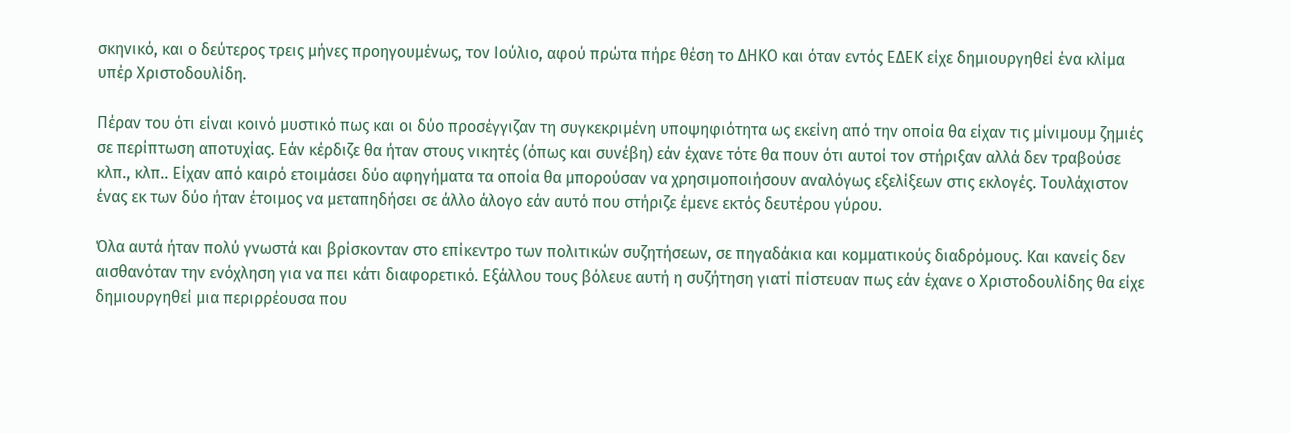σκηνικό, και ο δεύτερος τρεις μήνες προηγουμένως, τον Ιούλιο, αφού πρώτα πήρε θέση το ΔΗΚΟ και όταν εντός ΕΔΕΚ είχε δημιουργηθεί ένα κλίμα υπέρ Χριστοδουλίδη.

Πέραν του ότι είναι κοινό μυστικό πως και οι δύο προσέγγιζαν τη συγκεκριμένη υποψηφιότητα ως εκείνη από την οποία θα είχαν τις μίνιμουμ ζημιές σε περίπτωση αποτυχίας. Εάν κέρδιζε θα ήταν στους νικητές (όπως και συνέβη) εάν έχανε τότε θα πουν ότι αυτοί τον στήριξαν αλλά δεν τραβούσε κλπ., κλπ.. Είχαν από καιρό ετοιμάσει δύο αφηγήματα τα οποία θα μπορούσαν να χρησιμοποιήσουν αναλόγως εξελίξεων στις εκλογές. Τουλάχιστον ένας εκ των δύο ήταν έτοιμος να μεταπηδήσει σε άλλο άλογο εάν αυτό που στήριζε έμενε εκτός δευτέρου γύρου.

Όλα αυτά ήταν πολύ γνωστά και βρίσκονταν στο επίκεντρο των πολιτικών συζητήσεων, σε πηγαδάκια και κομματικούς διαδρόμους. Και κανείς δεν αισθανόταν την ενόχληση για να πει κάτι διαφορετικό. Εξάλλου τους βόλευε αυτή η συζήτηση γιατί πίστευαν πως εάν έχανε ο Χριστοδουλίδης θα είχε δημιουργηθεί μια περιρρέουσα που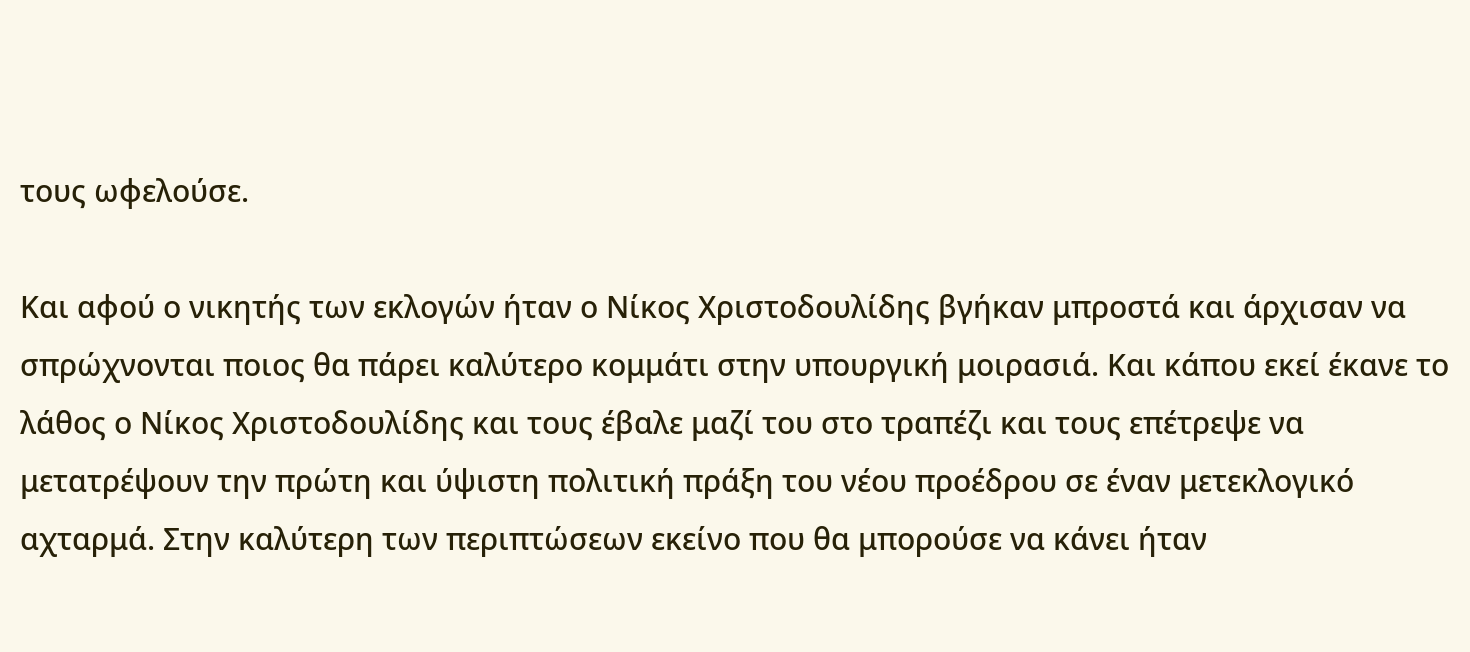τους ωφελούσε.

Και αφού ο νικητής των εκλογών ήταν ο Νίκος Χριστοδουλίδης βγήκαν μπροστά και άρχισαν να σπρώχνονται ποιος θα πάρει καλύτερο κομμάτι στην υπουργική μοιρασιά. Και κάπου εκεί έκανε το λάθος ο Νίκος Χριστοδουλίδης και τους έβαλε μαζί του στο τραπέζι και τους επέτρεψε να μετατρέψουν την πρώτη και ύψιστη πολιτική πράξη του νέου προέδρου σε έναν μετεκλογικό αχταρμά. Στην καλύτερη των περιπτώσεων εκείνο που θα μπορούσε να κάνει ήταν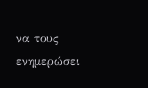να τους ενημερώσει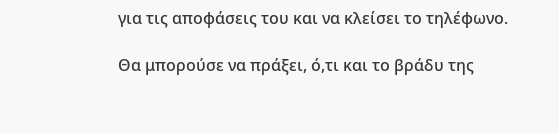για τις αποφάσεις του και να κλείσει το τηλέφωνο.

Θα μπορούσε να πράξει, ό,τι και το βράδυ της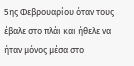5ης Φεβρουαρίου όταν τους έβαλε στο πλάι και ήθελε να ήταν μόνος μέσα στο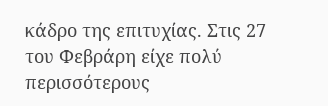κάδρο της επιτυχίας. Στις 27 του Φεβράρη είχε πολύ περισσότερους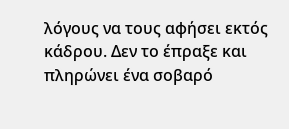λόγους να τους αφήσει εκτός κάδρου. Δεν το έπραξε και πληρώνει ένα σοβαρό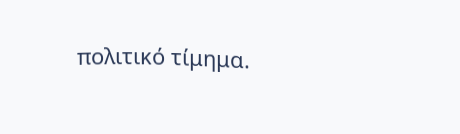πολιτικό τίμημα.